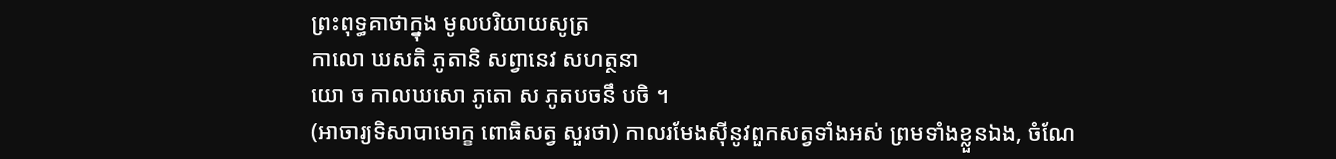ព្រះពុទ្ធគាថាក្នុង មូលបរិយាយសូត្រ
កាលោ ឃសតិ ភូតានិ សព្វានេវ សហត្ថនា
យោ ច កាលឃសោ ភូតោ ស ភូតបចនឹ បចិ ។
(អាចារ្យទិសាបាមោក្ខ ពោធិសត្វ សួរថា) កាលរមែងសុីនូវពួកសត្វទាំងអស់ ព្រមទាំងខ្លួនឯង, ចំណែ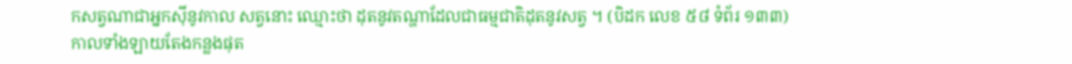កសត្វណាជាអ្នកសុីនូវកាល សត្វនោះ ឈ្មោះថា ដុតនូវតណ្ហាដែលជាធម្មជាតិដុតនូវសត្វ ។ (បិដក លេខ ៥៨ ទំព័រ ១៣៣)
កាលទាំងឡាយតែងកន្លងផុត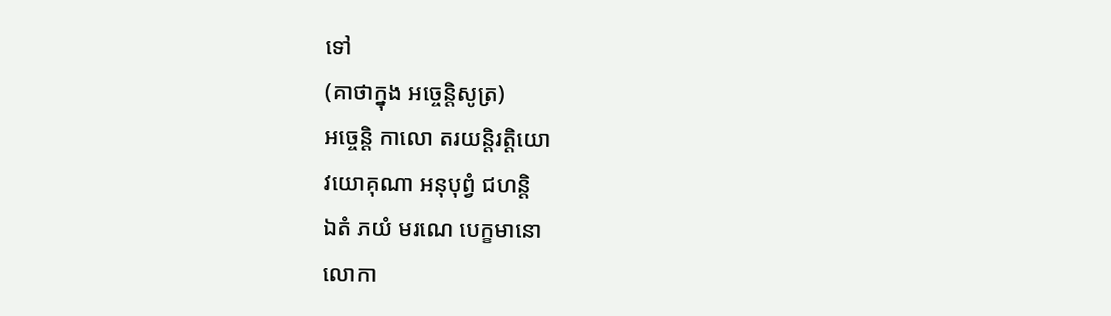ទៅ
(គាថាក្នុង អច្ចេន្តិសូត្រ)
អច្ចេន្តិ កាលោ តរយន្តិរត្តិយោ
វយោគុណា អនុបុព្វំ ជហន្តិ
ឯតំ ភយំ មរណេ បេក្ខមានោ
លោកា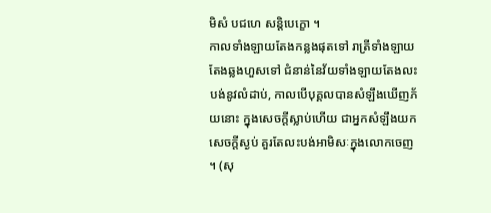មិសំ បជហេ សន្តិបេក្ខោ ។
កាលទាំងឡាយតែងកន្លងផុតទៅ រាត្រីទាំងឡាយតែងឆ្លងហួសទៅ ជំនាន់នៃវ័យទាំងឡាយតែងលះបង់នូវលំដាប់, កាលបើបុគ្គលបានសំឡឹងឃើញភ័យនោះ ក្នុងសេចក្តីស្លាប់ហើយ ជាអ្នកសំឡឹងយកសេចក្តីស្ងប់ គួរតែលះបង់អាមិសៈក្នុងលោកចេញ ។ (សុ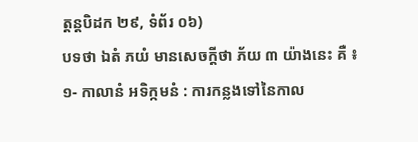ត្តន្តបិដក ២៩, ទំព័រ ០៦)
បទថា ឯតំ ភយំ មានសេចក្តីថា ភ័យ ៣ យ៉ាងនេះ គឺ ៖
១- កាលានំ អទិក្កមនំ : ការកន្លងទៅនៃកាល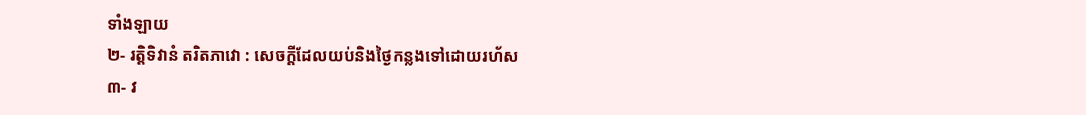ទាំងឡាយ
២- រត្តិទិវានំ តរិតភាវោ : សេចក្តីដែលយប់និងថ្ងៃកន្លងទៅដោយរហ័ស
៣- វ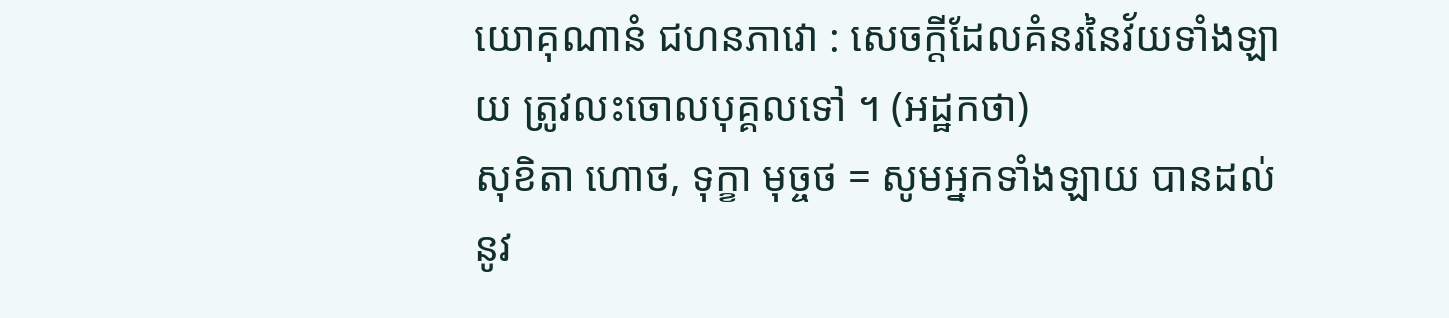យោគុណានំ ជហនភាវោ : សេចក្តីដែលគំនរនៃវ័យទាំងឡាយ ត្រូវលះចោលបុគ្គលទៅ ។ (អដ្ឋកថា)
សុខិតា ហោថ, ទុក្ខា មុច្ចថ = សូមអ្នកទាំងឡាយ បានដល់នូវ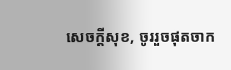សេចក្តីសុខ, ចូររួចផុតចាក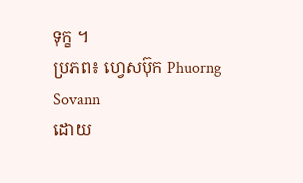ទុក្ខ ។
ប្រភព៖ ហ្វេសប៊ុក Phuorng Sovann
ដោយ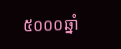៥០០០ឆ្នាំ